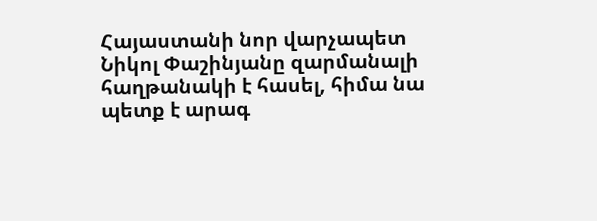Հայաստանի նոր վարչապետ Նիկոլ Փաշինյանը զարմանալի հաղթանակի է հասել, հիմա նա պետք է արագ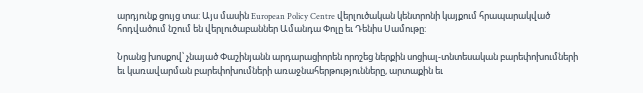արդյունք ցույց տա: Այս մասին European Policy Centre վերլուծական կենտրոնի կայքում հրապարակված հոդվածում նշում են վերլուծաբաններ Ամանդա Փոլը եւ Դենիս Սամութը:

Նրանց խոսքով՝ չնայած Փաշինյանն արդարացիորեն որոշեց ներքին սոցիալ-տնտեսական բարեփոխումների եւ կառավարման բարեփոխումների առաջնահերթությունները, արտաքին եւ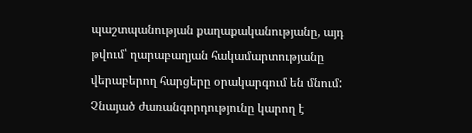պաշտպանության քաղաքականությանը, այդ թվում՝ ղարաբաղյան հակամարտությանը վերաբերող հարցերը օրակարգում են մնում: Չնայած ժառանգորդությունը կարող է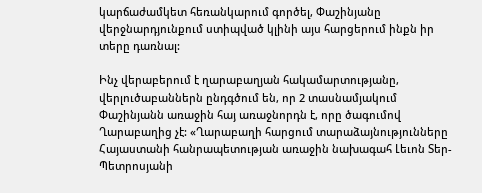կարճաժամկետ հեռանկարում գործել, Փաշինյանը վերջնարդյունքում ստիպված կլինի այս հարցերում ինքն իր տերը դառնալ:

Ինչ վերաբերում է ղարաբաղյան հակամարտությանը, վերլուծաբաններն ընդգծում են, որ 2 տասնամյակում Փաշինյանն առաջին հայ առաջնորդն է, որը ծագումով Ղարաբաղից չէ: «Ղարաբաղի հարցում տարաձայնությունները Հայաստանի հանրապետության առաջին նախագահ Լեւոն Տեր-Պետրոսյանի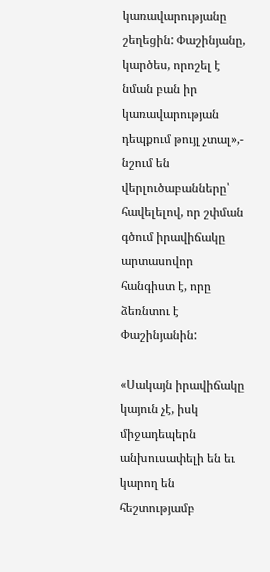կառավարությանը շեղեցին: Փաշինյանը, կարծես, որոշել է նման բան իր կառավարության դեպքում թույլ չտալ»,- նշում են վերլուծաբանները՝ հավելելով, որ շփման գծում իրավիճակը արտասովոր հանգիստ է, որը ձեռնտու է Փաշինյանին:

«Սակայն իրավիճակը կայուն չէ, իսկ միջադեպերն անխուսափելի են եւ կարող են հեշտությամբ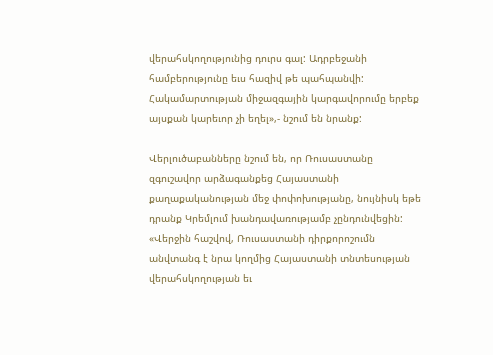վերահսկողությունից դուրս գալ: Ադրբեջանի համբերությունը եւս հազիվ թե պահպանվի: Հակամարտության միջազգային կարգավորումը երբեք այսքան կարեւոր չի եղել»,- նշում են նրանք:

Վերլուծաբանները նշում են, որ Ռուսաստանը զգուշավոր արձագանքեց Հայաստանի քաղաքականության մեջ փոփոխությանը, նույնիսկ եթե դրանք Կրեմլում խանդավառությամբ չընդունվեցին: «Վերջին հաշվով, Ռուսաստանի դիրքորոշումն անվտանգ է նրա կողմից Հայաստանի տնտեսության վերահսկողության եւ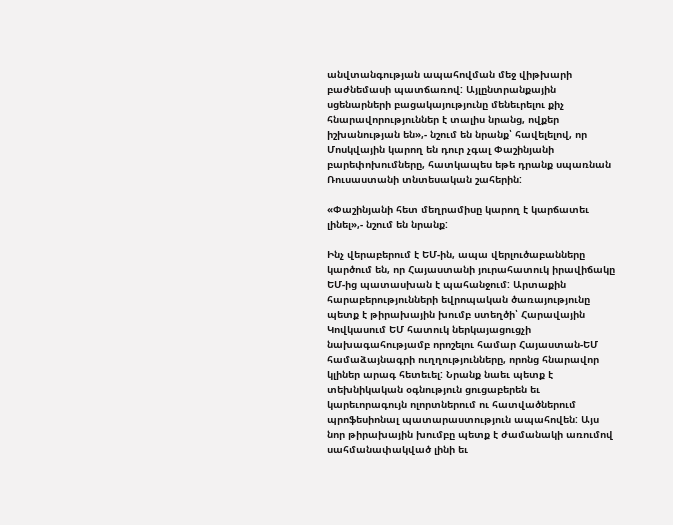անվտանգության ապահովման մեջ վիթխարի բաժնեմասի պատճառով: Այլընտրանքային սցենարների բացակայությունը մենեւրելու քիչ հնարավորություններ է տալիս նրանց, ովքեր իշխանության են»,- նշում են նրանք՝ հավելելով, որ Մոսկվային կարող են դուր չգալ Փաշինյանի բարեփոխումները, հատկապես եթե դրանք սպառնան Ռուսաստանի տնտեսական շահերին:

«Փաշինյանի հետ մեղրամիսը կարող է կարճատեւ լինել»,- նշում են նրանք:

Ինչ վերաբերում է ԵՄ-ին, ապա վերլուծաբանները կարծում են, որ Հայաստանի յուրահատուկ իրավիճակը ԵՄ-ից պատասխան է պահանջում: Արտաքին հարաբերությունների եվրոպական ծառայությունը պետք է թիրախային խումբ ստեղծի՝ Հարավային Կովկասում ԵՄ հատուկ ներկայացուցչի նախագահությամբ որոշելու համար Հայաստան-ԵՄ համաձայնագրի ուղղությունները, որոնց հնարավոր կլիներ արագ հետեւել: Նրանք նաեւ պետք է տեխնիկական օգնություն ցուցաբերեն եւ կարեւորագույն ոլորտներում ու հատվածներում պրոֆեսիոնալ պատարաստություն ապահովեն: Այս նոր թիրախային խումբը պետք է ժամանակի առումով սահմանափակված լինի եւ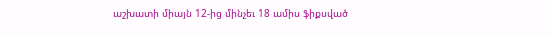աշխատի միայն 12-ից մինչեւ 18 ամիս ֆիքսված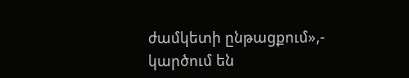ժամկետի ընթացքում»,- կարծում են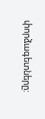փորձագետները: